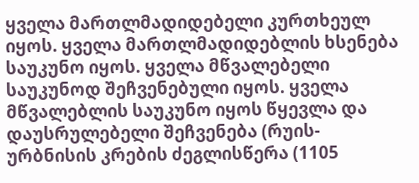ყველა მართლმადიდებელი კურთხეულ იყოს. ყველა მართლმადიდებლის ხსენება საუკუნო იყოს. ყველა მწვალებელი საუკუნოდ შეჩვენებული იყოს. ყველა მწვალებლის საუკუნო იყოს წყევლა და დაუსრულებელი შეჩვენება (რუის-ურბნისის კრების ძეგლისწერა (1105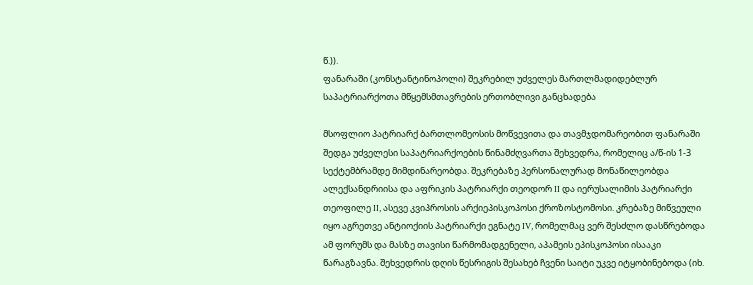წ.)).
ფანარაში (კონსტანტინოპოლი) შეკრებილ უძველეს მართლმადიდებლურ საპატრიარქოთა მწყემსმთავრების ერთობლივი განცხადება

მსოფლიო პატრიარქ ბართლომეოსის მოწვევითა და თავმჯდომარეობით ფანარაში შედგა უძველესი საპატრიარქოების წინამძღვართა შეხვედრა, რომელიც ა/წ-ის 1-3 სექტემბრამდე მიმდინარეობდა. შეკრებაზე პერსონალურად მონაწილეობდა ალექსანდრიისა და აფრიკის პატრიარქი თეოდორ II და იერუსალიმის პატრიარქი თეოფილე II, ასევე კვიპროსის არქიეპისკოპოსი ქროზოსტომოსი. კრებაზე მიწვეული იყო აგრეთვე ანტიოქიის პატრიარქი ეგნატე IV, რომელმაც ვერ შესძლო დასწრებოდა ამ ფორუმს და მასზე თავისი წარმომადგენელი, აპამეის ეპისკოპოსი ისააკი წარაგზავნა. შეხვედრის დღის წესრიგის შესახებ ჩვენი საიტი უკვე იტყობინებოდა (იხ.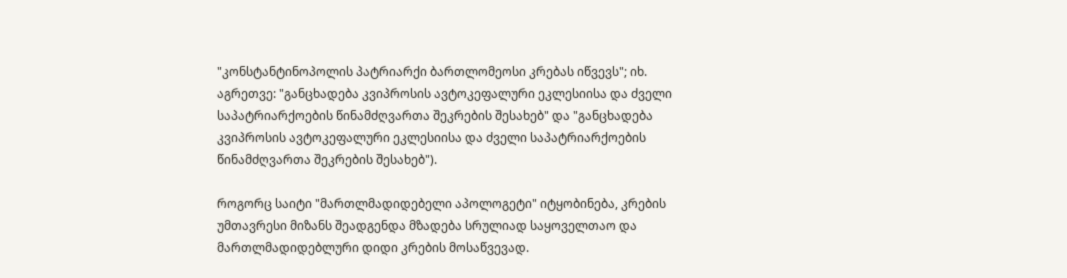"კონსტანტინოპოლის პატრიარქი ბართლომეოსი კრებას იწვევს"; იხ. აგრეთვე: "განცხადება კვიპროსის ავტოკეფალური ეკლესიისა და ძველი საპატრიარქოების წინამძღვართა შეკრების შესახებ" და "განცხადება კვიპროსის ავტოკეფალური ეკლესიისა და ძველი საპატრიარქოების წინამძღვართა შეკრების შესახებ").

როგორც საიტი "მართლმადიდებელი აპოლოგეტი" იტყობინება, კრების უმთავრესი მიზანს შეადგენდა მზადება სრულიად საყოველთაო და მართლმადიდებლური დიდი კრების მოსაწვევად.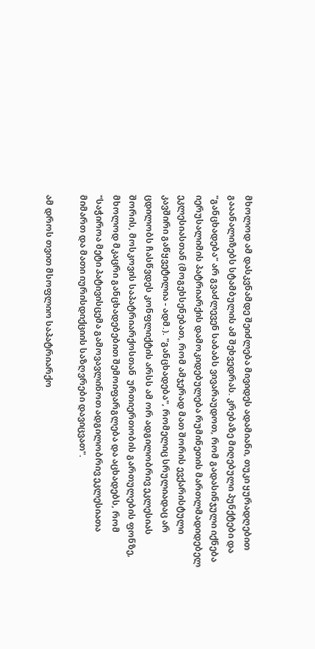მხოლოდ ამ დასკვნამდე შეიძლება მივიდეს ადამიანი, თუკი ყურადღებით გააანალიზებს სტამბულის ამ შეხვედრას. კრებაზე მიღებული პუნქტები და "განცხადება" არ გვაძლევენ საბაბს ვივარაუდოთ, რომ გადასინჯული იქნება იერუსალიმის პატრიარქის დამოკიდებულება რუმინეთის მართლმადიდებელ ეკლესიასთან (მოგეხსენებათ, რომ ამჯერად მათ შორის ევქარისტული კავშირი გაწყვეტილია - ადმ.). "განცხადება", რომელიც სრულიადაც არ ცდილობს ჩასწვდეს კონფლიქტის არსს ამ ორ ადგილობრივ ეკლესიას შორის, მოსკოვის საპატრიარქოსთან  ურთიერთობის გართულების ფონზე, მხოლოდ მკაცრი განცხადებებით შემოიფარგლება და აცხადებს, რომ "საჭიროა მეტი პატივისცემა გამოვავლინოთ ადგილობრივ ეკლესიათა მიმართ და მათი იურისდიქციის საზღვრები დავიცვათ".

ამ დროს თვით მსოფლიო საპატრიარქო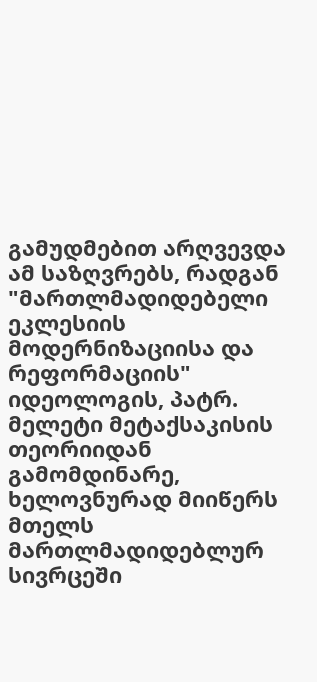გამუდმებით არღვევდა ამ საზღვრებს, რადგან "მართლმადიდებელი ეკლესიის მოდერნიზაციისა და რეფორმაციის" იდეოლოგის, პატრ. მელეტი მეტაქსაკისის თეორიიდან გამომდინარე, ხელოვნურად მიიწერს მთელს მართლმადიდებლურ სივრცეში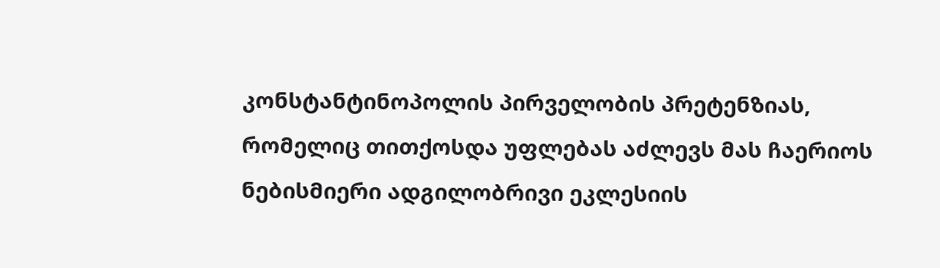კონსტანტინოპოლის პირველობის პრეტენზიას, რომელიც თითქოსდა უფლებას აძლევს მას ჩაერიოს ნებისმიერი ადგილობრივი ეკლესიის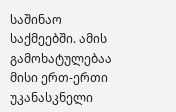საშინაო საქმეებში. ამის გამოხატულებაა მისი ერთ-ერთი უკანასკნელი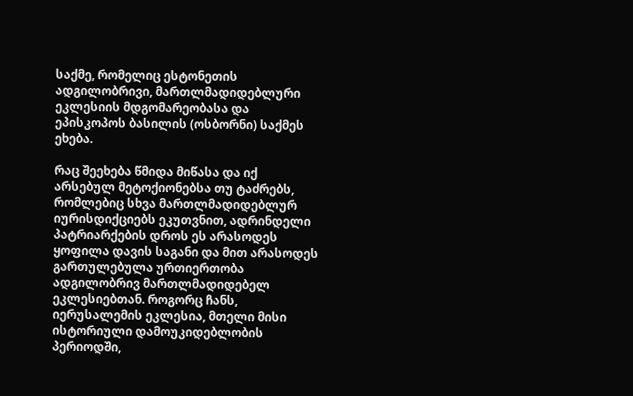საქმე, რომელიც ესტონეთის ადგილობრივი, მართლმადიდებლური ეკლესიის მდგომარეობასა და ეპისკოპოს ბასილის (ოსბორნი) საქმეს ეხება.

რაც შეეხება წმიდა მიწასა და იქ არსებულ მეტოქიონებსა თუ ტაძრებს, რომლებიც სხვა მართლმადიდებლურ იურისდიქციებს ეკუთვნით, ადრინდელი პატრიარქების დროს ეს არასოდეს ყოფილა დავის საგანი და მით არასოდეს გართულებულა ურთიერთობა ადგილობრივ მართლმადიდებელ ეკლესიებთან. როგორც ჩანს, იერუსალემის ეკლესია, მთელი მისი ისტორიული დამოუკიდებლობის პერიოდში,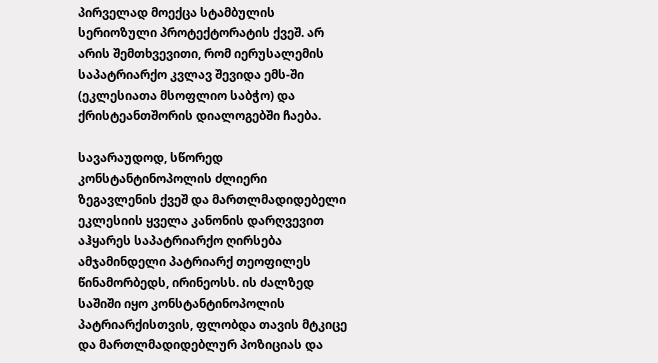პირველად მოექცა სტამბულის სერიოზული პროტექტორატის ქვეშ. არ არის შემთხვევითი, რომ იერუსალემის საპატრიარქო კვლავ შევიდა ემს-ში (ეკლესიათა მსოფლიო საბჭო) და ქრისტეანთშორის დიალოგებში ჩაება.

სავარაუდოდ, სწორედ კონსტანტინოპოლის ძლიერი ზეგავლენის ქვეშ და მართლმადიდებელი ეკლესიის ყველა კანონის დარღვევით აჰყარეს საპატრიარქო ღირსება ამჯამინდელი პატრიარქ თეოფილეს წინამორბედს, ირინეოსს. ის ძალზედ საშიში იყო კონსტანტინოპოლის პატრიარქისთვის, ფლობდა თავის მტკიცე და მართლმადიდებლურ პოზიციას და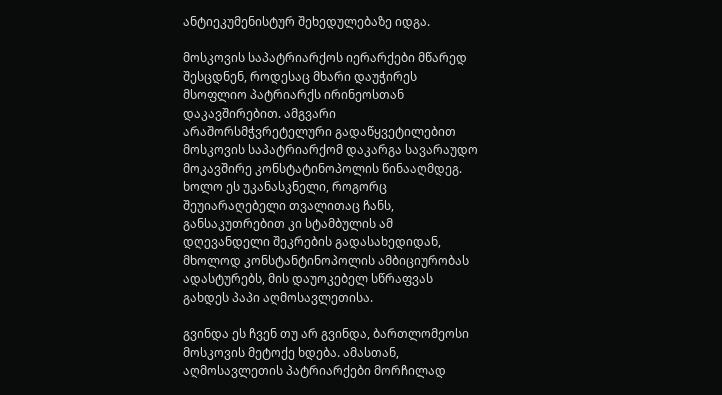ანტიეკუმენისტურ შეხედულებაზე იდგა.

მოსკოვის საპატრიარქოს იერარქები მწარედ შესცდნენ, როდესაც მხარი დაუჭირეს მსოფლიო პატრიარქს ირინეოსთან დაკავშირებით. ამგვარი არაშორსმჭვრეტელური გადაწყვეტილებით მოსკოვის საპატრიარქომ დაკარგა სავარაუდო მოკავშირე კონსტატინოპოლის წინააღმდეგ. ხოლო ეს უკანასკნელი, როგორც შეუიარაღებელი თვალითაც ჩანს, განსაკუთრებით კი სტამბულის ამ დღევანდელი შეკრების გადასახედიდან, მხოლოდ კონსტანტინოპოლის ამბიციურობას ადასტურებს, მის დაუოკებელ სწრაფვას გახდეს პაპი აღმოსავლეთისა.

გვინდა ეს ჩვენ თუ არ გვინდა, ბართლომეოსი მოსკოვის მეტოქე ხდება. ამასთან, აღმოსავლეთის პატრიარქები მორჩილად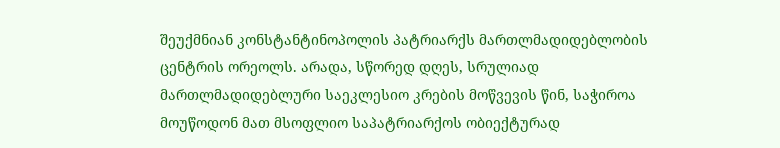შეუქმნიან კონსტანტინოპოლის პატრიარქს მართლმადიდებლობის ცენტრის ორეოლს. არადა, სწორედ დღეს, სრულიად მართლმადიდებლური საეკლესიო კრების მოწვევის წინ, საჭიროა მოუწოდონ მათ მსოფლიო საპატრიარქოს ობიექტურად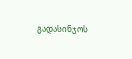გადასინჯოს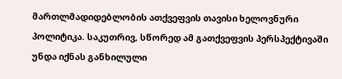მართლმადიდებლობის ათქვეფვის თავისი ხელოვნური პოლიტიკა. საკუთრივ, სწორედ ამ გათქვეფვის პერსპექტივაში უნდა იქნას განხილული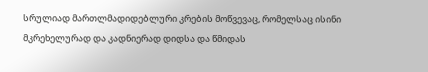სრულიად მართლმადიდებლური კრების მოწვევაც, რომელსაც ისინი მკრეხელურად და კადნიერად დიდსა და წმიდას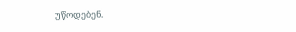უწოდებენ.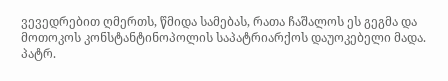ვევედრებით ღმერთს, წმიდა სამებას, რათა ჩაშალოს ეს გეგმა და მოთოკოს კონსტანტინოპოლის საპატრიარქოს დაუოკებელი მადა. პატრ.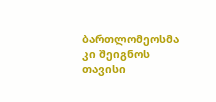ბართლომეოსმა კი შეიგნოს თავისი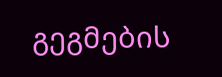გეგმების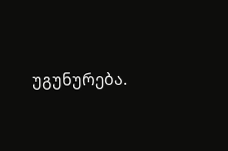უგუნურება.